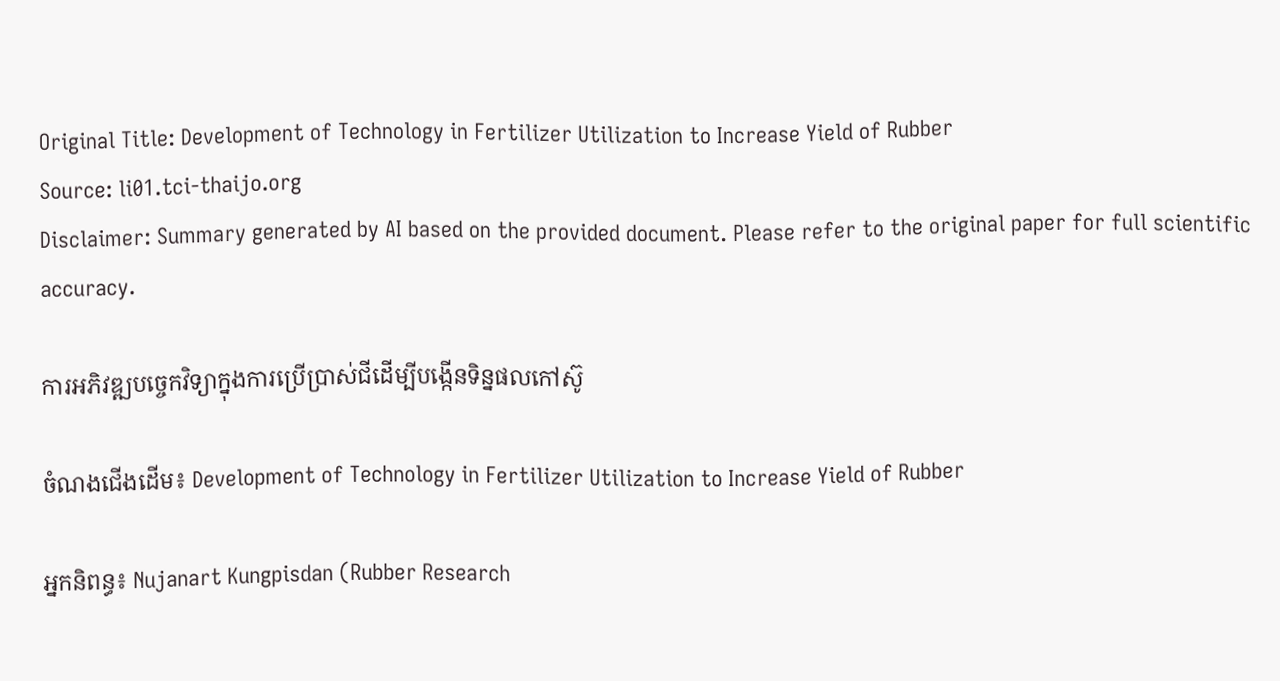Original Title: Development of Technology in Fertilizer Utilization to Increase Yield of Rubber
Source: li01.tci-thaijo.org
Disclaimer: Summary generated by AI based on the provided document. Please refer to the original paper for full scientific accuracy.

ការអភិវឌ្ឍបច្ចេកវិទ្យាក្នុងការប្រើប្រាស់ជីដើម្បីបង្កើនទិន្នផលកៅស៊ូ

ចំណងជើងដើម៖ Development of Technology in Fertilizer Utilization to Increase Yield of Rubber

អ្នកនិពន្ធ៖ Nujanart Kungpisdan (Rubber Research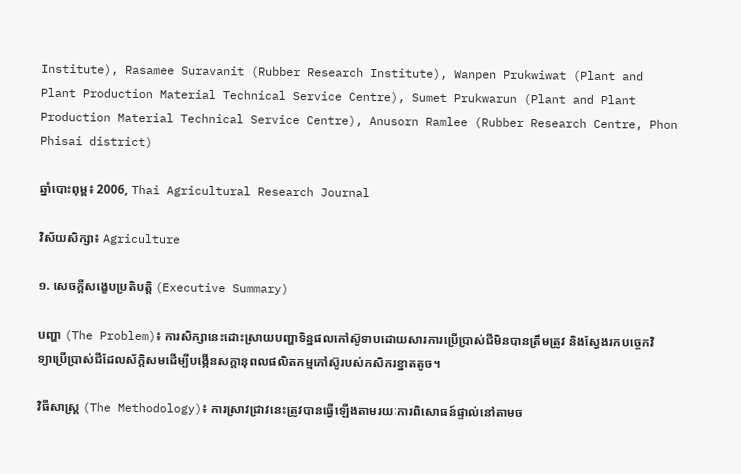Institute), Rasamee Suravanit (Rubber Research Institute), Wanpen Prukwiwat (Plant and Plant Production Material Technical Service Centre), Sumet Prukwarun (Plant and Plant Production Material Technical Service Centre), Anusorn Ramlee (Rubber Research Centre, Phon Phisai district)

ឆ្នាំបោះពុម្ព៖ 2006, Thai Agricultural Research Journal

វិស័យសិក្សា៖ Agriculture

១. សេចក្តីសង្ខេបប្រតិបត្តិ (Executive Summary)

បញ្ហា (The Problem)៖ ការសិក្សានេះដោះស្រាយបញ្ហាទិន្នផលកៅស៊ូទាបដោយសារការប្រើប្រាស់ជីមិនបានត្រឹមត្រូវ និងស្វែងរកបច្ចេកវិទ្យាប្រើប្រាស់ជីដែលស័ក្តិសមដើម្បីបង្កើនសក្តានុពលផលិតកម្មកៅស៊ូរបស់កសិករខ្នាតតូច។

វិធីសាស្ត្រ (The Methodology)៖ ការស្រាវជ្រាវនេះត្រូវបានធ្វើឡើងតាមរយៈការពិសោធន៍ផ្ទាល់នៅតាមច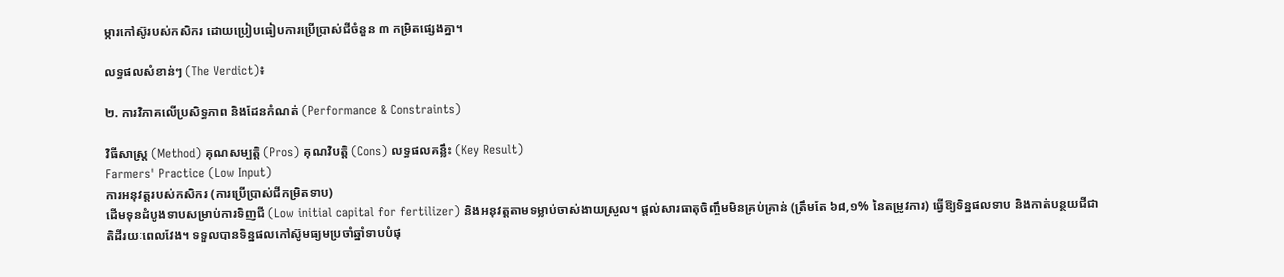ម្ការកៅស៊ូរបស់កសិករ ដោយប្រៀបធៀបការប្រើប្រាស់ជីចំនួន ៣ កម្រិតផ្សេងគ្នា។

លទ្ធផលសំខាន់ៗ (The Verdict)៖

២. ការវិភាគលើប្រសិទ្ធភាព និងដែនកំណត់ (Performance & Constraints)

វិធីសាស្ត្រ (Method) គុណសម្បត្តិ (Pros) គុណវិបត្តិ (Cons) លទ្ធផលគន្លឹះ (Key Result)
Farmers' Practice (Low Input)
ការអនុវត្តរបស់កសិករ (ការប្រើប្រាស់ជីកម្រិតទាប)
ដើមទុនដំបូងទាបសម្រាប់ការទិញជី (Low initial capital for fertilizer) និងអនុវត្តតាមទម្លាប់ចាស់ងាយស្រួល។ ផ្តល់សារធាតុចិញ្ចឹមមិនគ្រប់គ្រាន់ (ត្រឹមតែ ៦៨,១% នៃតម្រូវការ) ធ្វើឱ្យទិន្នផលទាប និងកាត់បន្ថយជីជាតិដីរយៈពេលវែង។ ទទួលបានទិន្នផលកៅស៊ូមធ្យមប្រចាំឆ្នាំទាបបំផុ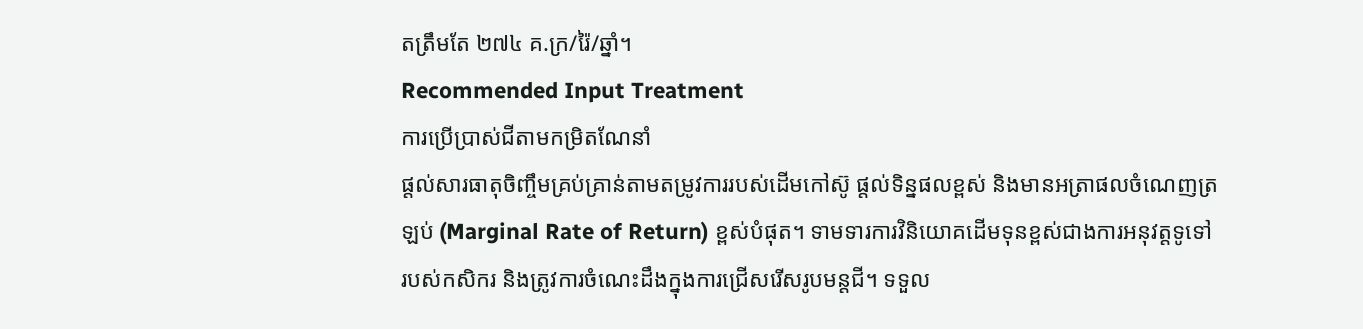តត្រឹមតែ ២៧៤ គ.ក្រ/រ៉ៃ/ឆ្នាំ។
Recommended Input Treatment
ការប្រើប្រាស់ជីតាមកម្រិតណែនាំ
ផ្តល់សារធាតុចិញ្ចឹមគ្រប់គ្រាន់តាមតម្រូវការរបស់ដើមកៅស៊ូ ផ្តល់ទិន្នផលខ្ពស់ និងមានអត្រាផលចំណេញត្រឡប់ (Marginal Rate of Return) ខ្ពស់បំផុត។ ទាមទារការវិនិយោគដើមទុនខ្ពស់ជាងការអនុវត្តទូទៅរបស់កសិករ និងត្រូវការចំណេះដឹងក្នុងការជ្រើសរើសរូបមន្តជី។ ទទួល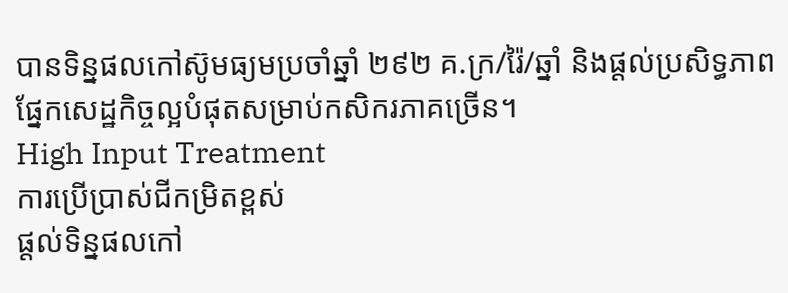បានទិន្នផលកៅស៊ូមធ្យមប្រចាំឆ្នាំ ២៩២ គ.ក្រ/រ៉ៃ/ឆ្នាំ និងផ្តល់ប្រសិទ្ធភាពផ្នែកសេដ្ឋកិច្ចល្អបំផុតសម្រាប់កសិករភាគច្រើន។
High Input Treatment
ការប្រើប្រាស់ជីកម្រិតខ្ពស់
ផ្តល់ទិន្នផលកៅ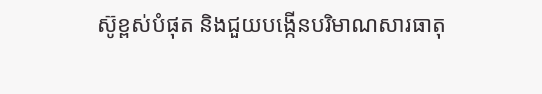ស៊ូខ្ពស់បំផុត និងជួយបង្កើនបរិមាណសារធាតុ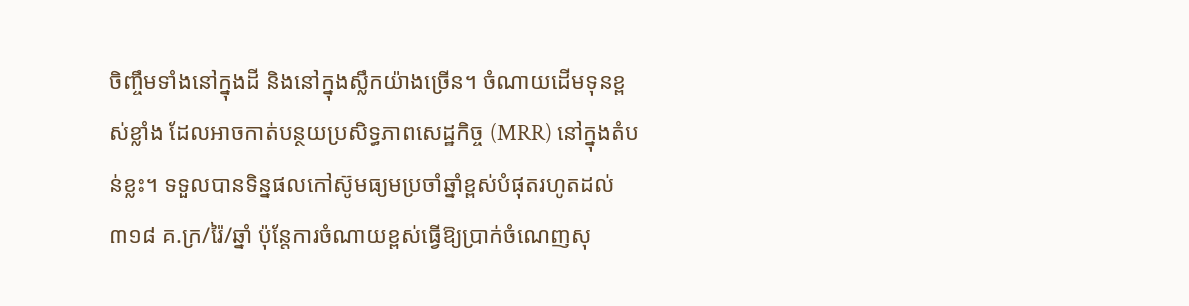ចិញ្ចឹមទាំងនៅក្នុងដី និងនៅក្នុងស្លឹកយ៉ាងច្រើន។ ចំណាយដើមទុនខ្ពស់ខ្លាំង ដែលអាចកាត់បន្ថយប្រសិទ្ធភាពសេដ្ឋកិច្ច (MRR) នៅក្នុងតំបន់ខ្លះ។ ទទួលបានទិន្នផលកៅស៊ូមធ្យមប្រចាំឆ្នាំខ្ពស់បំផុតរហូតដល់ ៣១៨ គ.ក្រ/រ៉ៃ/ឆ្នាំ ប៉ុន្តែការចំណាយខ្ពស់ធ្វើឱ្យប្រាក់ចំណេញសុ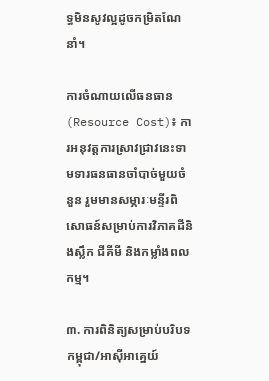ទ្ធមិនសូវល្អដូចកម្រិតណែនាំ។

ការចំណាយលើធនធាន (Resource Cost)៖ ការអនុវត្តការស្រាវជ្រាវនេះទាមទារធនធានចាំបាច់មួយចំនួន រួមមានសម្ភារៈមន្ទីរពិសោធន៍សម្រាប់ការវិភាគដីនិងស្លឹក ជីគីមី និងកម្លាំងពលកម្ម។

៣. ការពិនិត្យសម្រាប់បរិបទកម្ពុជា/អាស៊ីអាគ្នេយ៍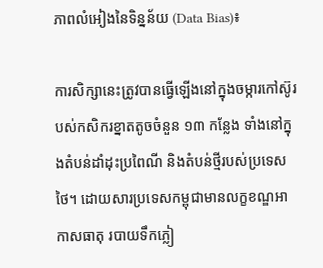ភាពលំអៀងនៃទិន្នន័យ (Data Bias)៖

ការសិក្សានេះត្រូវបានធ្វើឡើងនៅក្នុងចម្ការកៅស៊ូរបស់កសិករខ្នាតតូចចំនួន ១៣ កន្លែង ទាំងនៅក្នុងតំបន់ដាំដុះប្រពៃណី និងតំបន់ថ្មីរបស់ប្រទេសថៃ។ ដោយសារប្រទេសកម្ពុជាមានលក្ខខណ្ឌអាកាសធាតុ របាយទឹកភ្លៀ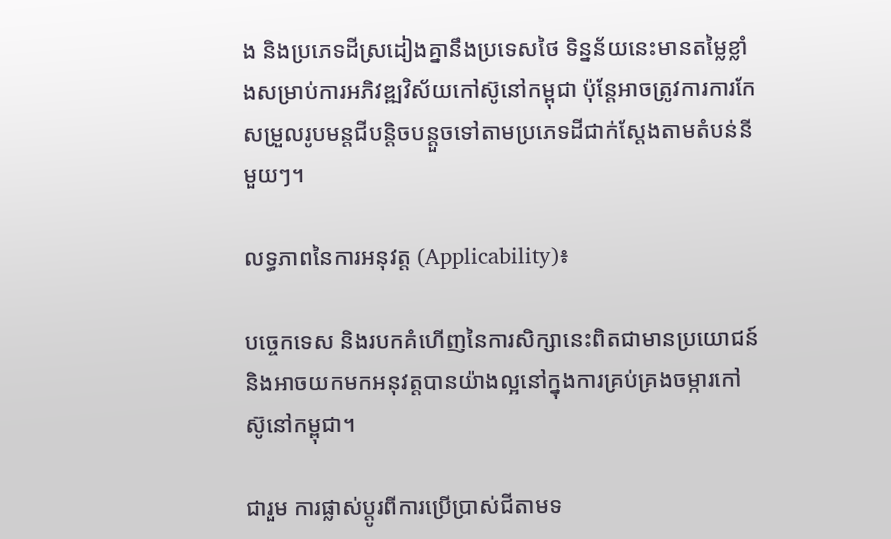ង និងប្រភេទដីស្រដៀងគ្នានឹងប្រទេសថៃ ទិន្នន័យនេះមានតម្លៃខ្លាំងសម្រាប់ការអភិវឌ្ឍវិស័យកៅស៊ូនៅកម្ពុជា ប៉ុន្តែអាចត្រូវការការកែសម្រួលរូបមន្តជីបន្តិចបន្តួចទៅតាមប្រភេទដីជាក់ស្តែងតាមតំបន់នីមួយៗ។

លទ្ធភាពនៃការអនុវត្ត (Applicability)៖

បច្ចេកទេស និងរបកគំហើញនៃការសិក្សានេះពិតជាមានប្រយោជន៍ និងអាចយកមកអនុវត្តបានយ៉ាងល្អនៅក្នុងការគ្រប់គ្រងចម្ការកៅស៊ូនៅកម្ពុជា។

ជារួម ការផ្លាស់ប្តូរពីការប្រើប្រាស់ជីតាមទ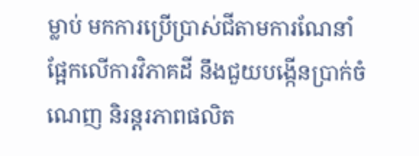ម្លាប់ មកការប្រើប្រាស់ជីតាមការណែនាំផ្អែកលើការវិភាគដី នឹងជួយបង្កើនប្រាក់ចំណេញ និរន្តរភាពផលិត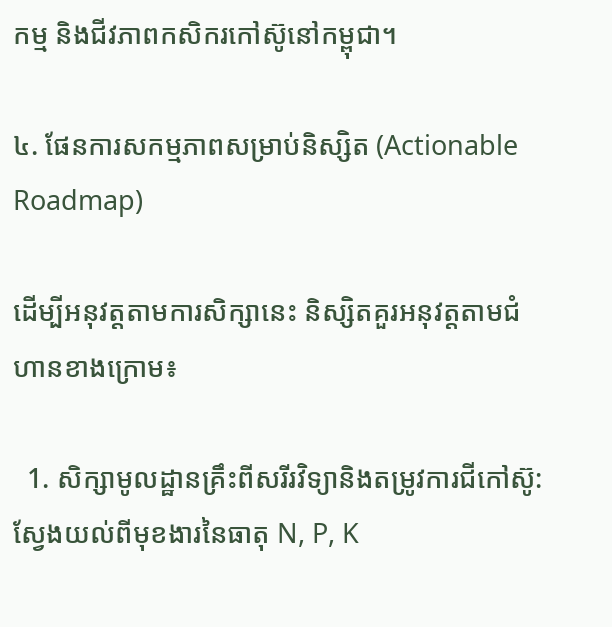កម្ម និងជីវភាពកសិករកៅស៊ូនៅកម្ពុជា។

៤. ផែនការសកម្មភាពសម្រាប់និស្សិត (Actionable Roadmap)

ដើម្បីអនុវត្តតាមការសិក្សានេះ និស្សិតគួរអនុវត្តតាមជំហានខាងក្រោម៖

  1. សិក្សាមូលដ្ឋានគ្រឹះពីសរីរវិទ្យានិងតម្រូវការជីកៅស៊ូ: ស្វែងយល់ពីមុខងារនៃធាតុ N, P, K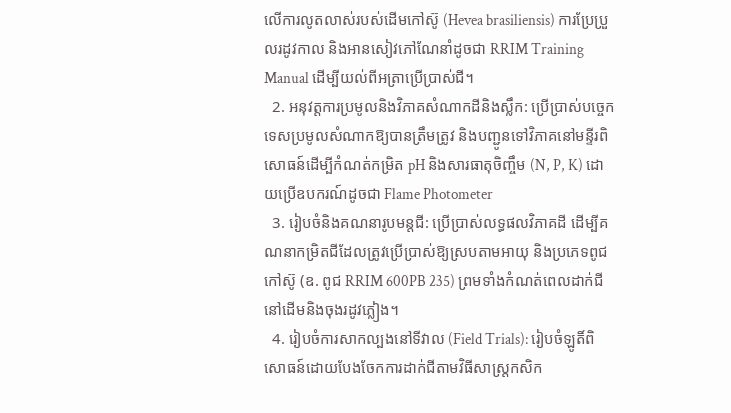លើការលូតលាស់របស់ដើមកៅស៊ូ (Hevea brasiliensis) ការប្រែប្រួលរដូវកាល និងអានសៀវភៅណែនាំដូចជា RRIM Training Manual ដើម្បីយល់ពីអត្រាប្រើប្រាស់ជី។
  2. អនុវត្តការប្រមូលនិងវិភាគសំណាកដីនិងស្លឹក: ប្រើប្រាស់បច្ចេកទេសប្រមូលសំណាកឱ្យបានត្រឹមត្រូវ និងបញ្ជូនទៅវិភាគនៅមន្ទីរពិសោធន៍ដើម្បីកំណត់កម្រិត pH និងសារធាតុចិញ្ចឹម (N, P, K) ដោយប្រើឧបករណ៍ដូចជា Flame Photometer
  3. រៀបចំនិងគណនារូបមន្តជី: ប្រើប្រាស់លទ្ធផលវិភាគដី ដើម្បីគណនាកម្រិតជីដែលត្រូវប្រើប្រាស់ឱ្យស្របតាមអាយុ និងប្រភេទពូជកៅស៊ូ (ឧ. ពូជ RRIM 600PB 235) ព្រមទាំងកំណត់ពេលដាក់ជីនៅដើមនិងចុងរដូវភ្លៀង។
  4. រៀបចំការសាកល្បងនៅទីវាល (Field Trials): រៀបចំឡូតិ៍ពិសោធន៍ដោយបែងចែកការដាក់ជីតាមវិធីសាស្ត្រកសិក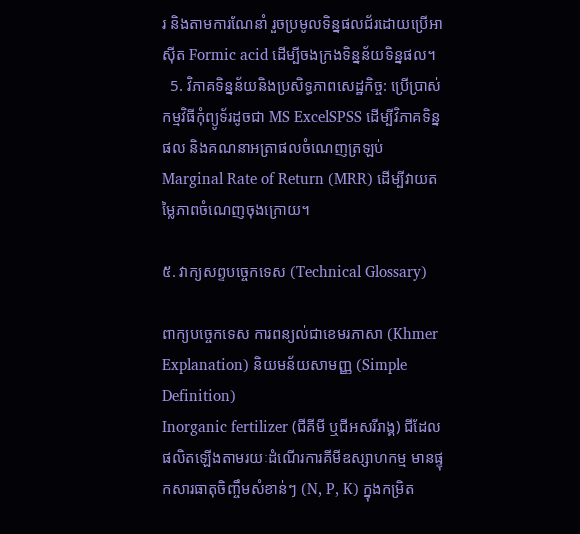រ និងតាមការណែនាំ រួចប្រមូលទិន្នផលជ័រដោយប្រើអាស៊ីត Formic acid ដើម្បីចងក្រងទិន្នន័យទិន្នផល។
  5. វិភាគទិន្នន័យនិងប្រសិទ្ធភាពសេដ្ឋកិច្ច: ប្រើប្រាស់កម្មវិធីកុំព្យូទ័រដូចជា MS ExcelSPSS ដើម្បីវិភាគទិន្នផល និងគណនាអត្រាផលចំណេញត្រឡប់ Marginal Rate of Return (MRR) ដើម្បីវាយតម្លៃភាពចំណេញចុងក្រោយ។

៥. វាក្យសព្ទបច្ចេកទេស (Technical Glossary)

ពាក្យបច្ចេកទេស ការពន្យល់ជាខេមរភាសា (Khmer Explanation) និយមន័យសាមញ្ញ (Simple Definition)
Inorganic fertilizer (ជីគីមី ឬជីអសរីរាង្គ) ជីដែលផលិតឡើងតាមរយៈដំណើរការគីមីឧស្សាហកម្ម មានផ្ទុកសារធាតុចិញ្ចឹមសំខាន់ៗ (N, P, K) ក្នុងកម្រិត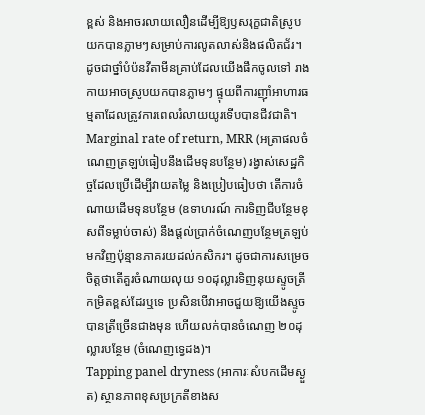ខ្ពស់ និងអាចរលាយលឿនដើម្បីឱ្យឫសរុក្ខជាតិស្រូបយកបានភ្លាមៗសម្រាប់ការលូតលាស់និងផលិតជ័រ។ ដូចជាថ្នាំបំប៉នវីតាមីនគ្រាប់ដែលយើងផឹកចូលទៅ រាងកាយអាចស្រូបយកបានភ្លាមៗ ផ្ទុយពីការញ៉ាំអាហារធម្មតាដែលត្រូវការពេលរំលាយយូរទើបបានជីវជាតិ។
Marginal rate of return, MRR (អត្រាផលចំណេញត្រឡប់ធៀបនឹងដើមទុនបន្ថែម) រង្វាស់សេដ្ឋកិច្ចដែលប្រើដើម្បីវាយតម្លៃ និងប្រៀបធៀបថា តើការចំណាយដើមទុនបន្ថែម (ឧទាហរណ៍ ការទិញជីបន្ថែមខុសពីទម្លាប់ចាស់) នឹងផ្តល់ប្រាក់ចំណេញបន្ថែមត្រឡប់មកវិញប៉ុន្មានភាគរយដល់កសិករ។ ដូចជាការសម្រេចចិត្តថាតើគួរចំណាយលុយ ១០ដុល្លារទិញនុយស្ទូចត្រីកម្រិតខ្ពស់ដែរឬទេ ប្រសិនបើវាអាចជួយឱ្យយើងស្ទូចបានត្រីច្រើនជាងមុន ហើយលក់បានចំណេញ ២០ដុល្លារបន្ថែម (ចំណេញទ្វេដង)។
Tapping panel dryness (អាការៈសំបកដើមស្ងួត) ស្ថានភាពខុសប្រក្រតីខាងស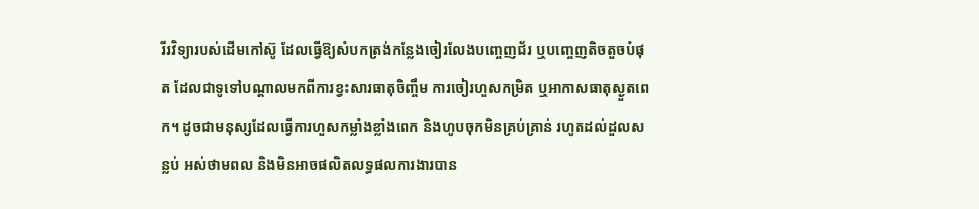រីរវិទ្យារបស់ដើមកៅស៊ូ ដែលធ្វើឱ្យសំបកត្រង់កន្លែងចៀរលែងបញ្ចេញជ័រ ឬបញ្ចេញតិចតួចបំផុត ដែលជាទូទៅបណ្តាលមកពីការខ្វះសារធាតុចិញ្ចឹម ការចៀរហួសកម្រិត ឬអាកាសធាតុស្ងួតពេក។ ដូចជាមនុស្សដែលធ្វើការហួសកម្លាំងខ្លាំងពេក និងហូបចុកមិនគ្រប់គ្រាន់ រហូតដល់ដួលសន្លប់ អស់ថាមពល និងមិនអាចផលិតលទ្ធផលការងារបាន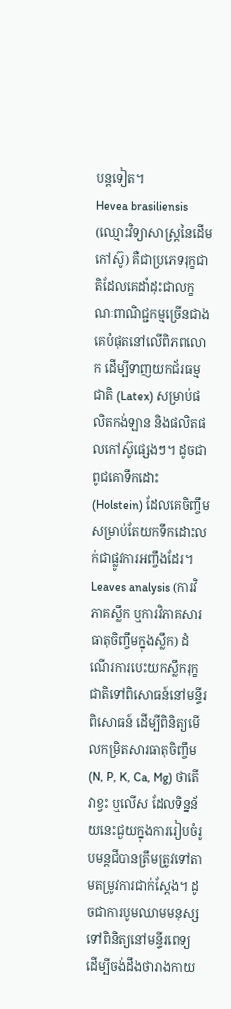បន្តទៀត។
Hevea brasiliensis (ឈ្មោះវិទ្យាសាស្ត្រនៃដើមកៅស៊ូ) គឺជាប្រភេទរុក្ខជាតិដែលគេដាំដុះជាលក្ខណៈពាណិជ្ជកម្មច្រើនជាងគេបំផុតនៅលើពិភពលោក ដើម្បីទាញយកជ័រធម្មជាតិ (Latex) សម្រាប់ផលិតកង់ឡាន និងផលិតផលកៅស៊ូផ្សេងៗ។ ដូចជាពូជគោទឹកដោះ (Holstein) ដែលគេចិញ្ចឹមសម្រាប់តែយកទឹកដោះលក់ជាផ្លូវការអញ្ចឹងដែរ។
Leaves analysis (ការវិភាគស្លឹក ឬការវិភាគសារធាតុចិញ្ចឹមក្នុងស្លឹក) ដំណើរការបេះយកស្លឹករុក្ខជាតិទៅពិសោធន៍នៅមន្ទីរពិសោធន៍ ដើម្បីពិនិត្យមើលកម្រិតសារធាតុចិញ្ចឹម (N, P, K, Ca, Mg) ថាតើវាខ្វះ ឬលើស ដែលទិន្នន័យនេះជួយក្នុងការរៀបចំរូបមន្តជីបានត្រឹមត្រូវទៅតាមតម្រូវការជាក់ស្តែង។ ដូចជាការបូមឈាមមនុស្សទៅពិនិត្យនៅមន្ទីរពេទ្យ ដើម្បីចង់ដឹងថារាងកាយ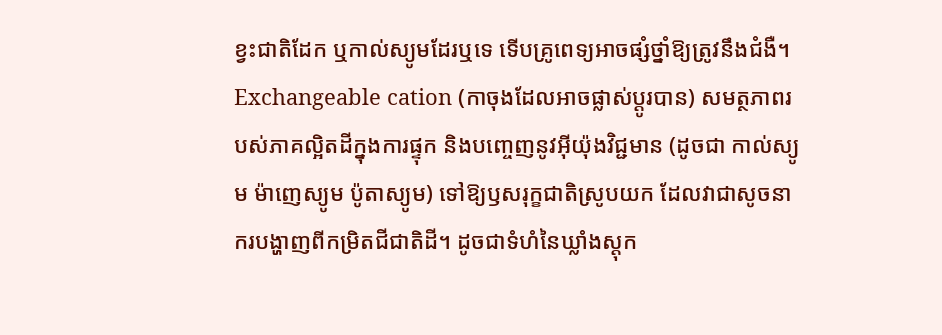ខ្វះជាតិដែក ឬកាល់ស្យូមដែរឬទេ ទើបគ្រូពេទ្យអាចផ្សំថ្នាំឱ្យត្រូវនឹងជំងឺ។
Exchangeable cation (កាចុងដែលអាចផ្លាស់ប្តូរបាន) សមត្ថភាពរបស់ភាគល្អិតដីក្នុងការផ្ទុក និងបញ្ចេញនូវអ៊ីយ៉ុងវិជ្ជមាន (ដូចជា កាល់ស្យូម ម៉ាញេស្យូម ប៉ូតាស្យូម) ទៅឱ្យឫសរុក្ខជាតិស្រូបយក ដែលវាជាសូចនាករបង្ហាញពីកម្រិតជីជាតិដី។ ដូចជាទំហំនៃឃ្លាំងស្តុក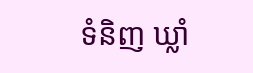ទំនិញ ឃ្លាំ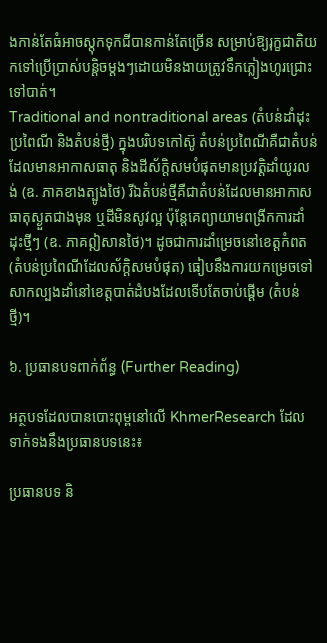ងកាន់តែធំអាចស្តុកទុកជីបានកាន់តែច្រើន សម្រាប់ឱ្យរុក្ខជាតិយកទៅប្រើប្រាស់បន្តិចម្តងៗដោយមិនងាយត្រូវទឹកភ្លៀងហូរជ្រោះទៅបាត់។
Traditional and nontraditional areas (តំបន់ដាំដុះប្រពៃណី និងតំបន់ថ្មី) ក្នុងបរិបទកៅស៊ូ តំបន់ប្រពៃណីគឺជាតំបន់ដែលមានអាកាសធាតុ និងដីស័ក្តិសមបំផុតមានប្រវត្តិដាំយូរលង់ (ឧ. ភាគខាងត្បូងថៃ) រីឯតំបន់ថ្មីគឺជាតំបន់ដែលមានអាកាសធាតុស្ងួតជាងមុន ឬដីមិនសូវល្អ ប៉ុន្តែគេព្យាយាមពង្រីកការដាំដុះថ្មីៗ (ឧ. ភាគឦសានថៃ)។ ដូចជាការដាំម្រេចនៅខេត្តកំពត (តំបន់ប្រពៃណីដែលស័ក្តិសមបំផុត) ធៀបនឹងការយកម្រេចទៅសាកល្បងដាំនៅខេត្តបាត់ដំបងដែលទើបតែចាប់ផ្តើម (តំបន់ថ្មី)។

៦. ប្រធានបទពាក់ព័ន្ធ (Further Reading)

អត្ថបទដែលបានបោះពុម្ពនៅលើ KhmerResearch ដែលទាក់ទងនឹងប្រធានបទនេះ៖

ប្រធានបទ និ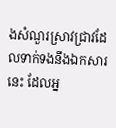ងសំណួរស្រាវជ្រាវដែលទាក់ទងនឹងឯកសារនេះ ដែលអ្ន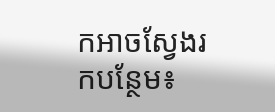កអាចស្វែងរកបន្ថែម៖